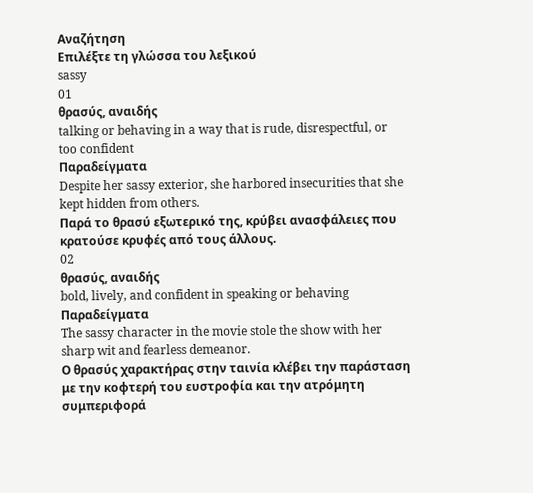Αναζήτηση
Επιλέξτε τη γλώσσα του λεξικού
sassy
01
θρασύς, αναιδής
talking or behaving in a way that is rude, disrespectful, or too confident
Παραδείγματα
Despite her sassy exterior, she harbored insecurities that she kept hidden from others.
Παρά το θρασύ εξωτερικό της, κρύβει ανασφάλειες που κρατούσε κρυφές από τους άλλους.
02
θρασύς, αναιδής
bold, lively, and confident in speaking or behaving
Παραδείγματα
The sassy character in the movie stole the show with her sharp wit and fearless demeanor.
Ο θρασύς χαρακτήρας στην ταινία κλέβει την παράσταση με την κοφτερή του ευστροφία και την ατρόμητη συμπεριφορά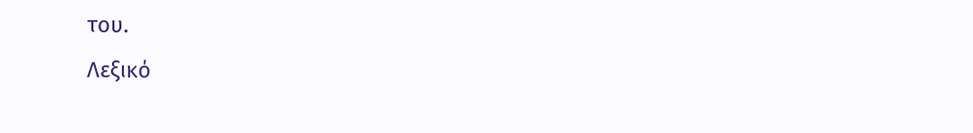του.
Λεξικό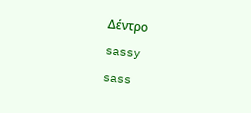Δέντρο
sassy
sass